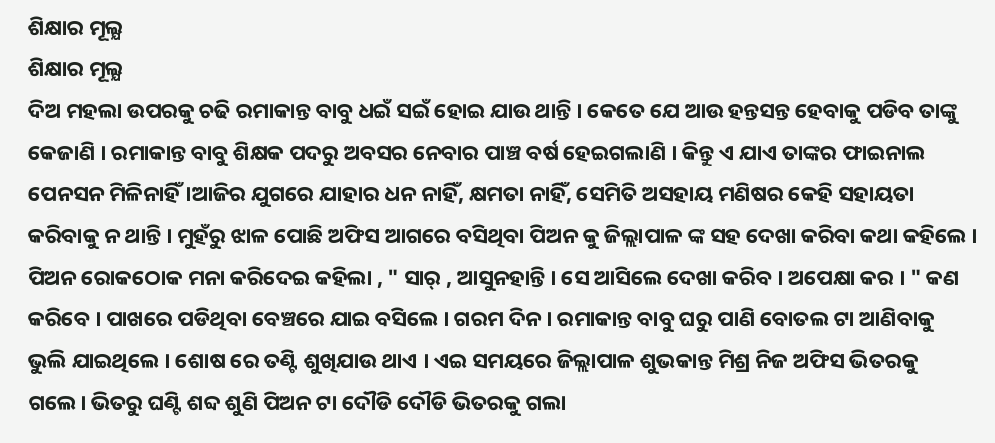ଶିକ୍ଷାର ମୂଲ୍ଯ
ଶିକ୍ଷାର ମୂଲ୍ଯ
ଦିଅ ମହଲା ଉପରକୁ ଚଢି ରମାକାନ୍ତ ବାବୁ ଧଇଁ ସଇଁ ହୋଇ ଯାଉ ଥାନ୍ତି । କେତେ ଯେ ଆଉ ହନ୍ତସନ୍ତ ହେବାକୁ ପଡିବ ତାଙ୍କୁ କେଜାଣି । ରମାକାନ୍ତ ବାବୁ ଶିକ୍ଷକ ପଦରୁ ଅବସର ନେବାର ପାଞ୍ଚ ବର୍ଷ ହେଇଗଲାଣି । କିନ୍ତୁ ଏ ଯାଏ ତାଙ୍କର ଫାଇନାଲ ପେନସନ ମିଳିନାହିଁ ।ଆଜିର ଯୁଗରେ ଯାହାର ଧନ ନାହିଁ, କ୍ଷମତା ନାହିଁ, ସେମିତି ଅସହାୟ ମଣିଷର କେହି ସହାୟତା କରିବାକୁ ନ ଥାନ୍ତି । ମୁହଁରୁ ଝାଳ ପୋଛି ଅଫିସ ଆଗରେ ବସିଥିବା ପିଅନ କୁ ଜିଲ୍ଲାପାଳ ଙ୍କ ସହ ଦେଖା କରିବା କଥା କହିଲେ । ପିଅନ ରୋକଠୋକ ମନା କରିଦେଇ କହିଲା , " ସାର୍ , ଆସୁନହାନ୍ତି । ସେ ଆସିଲେ ଦେଖା କରିବ । ଅପେକ୍ଷା କର । " କଣ କରିବେ । ପାଖରେ ପଡିଥିବା ବେଞ୍ଚରେ ଯାଇ ବସିଲେ । ଗରମ ଦିନ । ରମାକାନ୍ତ ବାବୁ ଘରୁ ପାଣି ବୋତଲ ଟା ଆଣିବାକୁ ଭୁଲି ଯାଇଥିଲେ । ଶୋଷ ରେ ତଣ୍ଟି ଶୁଖିଯାଉ ଥାଏ । ଏଇ ସମୟରେ ଜିଲ୍ଲାପାଳ ଶୁଭକାନ୍ତ ମିଶ୍ର ନିଜ ଅଫିସ ଭିତରକୁ ଗଲେ। ଭିତରୁ ଘଣ୍ଟି ଶବ୍ଦ ଶୁଣି ପିଅନ ଟା ଦୌଡି ଦୌଡି ଭିତରକୁ ଗଲା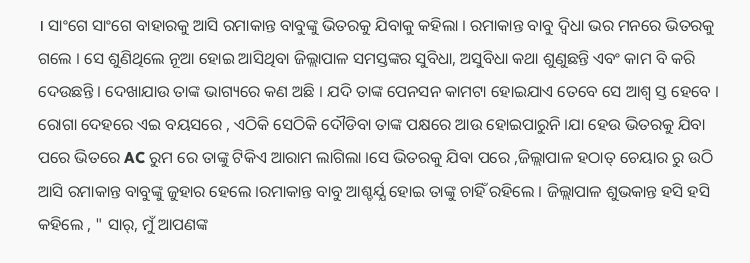। ସାଂଗେ ସାଂଗେ ବାହାରକୁ ଆସି ରମାକାନ୍ତ ବାବୁଙ୍କୁ ଭିତରକୁ ଯିବାକୁ କହିଲା । ରମାକାନ୍ତ ବାବୁ ଦ୍ୱିଧା ଭର ମନରେ ଭିତରକୁ ଗଲେ । ସେ ଶୁଣିଥିଲେ ନୂଆ ହୋଇ ଆସିଥିବା ଜିଲ୍ଲାପାଳ ସମସ୍ତଙ୍କର ସୁବିଧା, ଅସୁବିଧା କଥା ଶୁଣୁଛନ୍ତି ଏବଂ କାମ ବି କରି ଦେଉଛନ୍ତି । ଦେଖାଯାଉ ତାଙ୍କ ଭାଗ୍ୟରେ କଣ ଅଛି । ଯଦି ତାଙ୍କ ପେନସନ କାମଟା ହୋଇଯାଏ ତେବେ ସେ ଆଶ୍ବ ସ୍ତ ହେବେ । ରୋଗା ଦେହରେ ଏଇ ବୟସରେ , ଏଠିକି ସେଠିକି ଦୌଡିବା ତାଙ୍କ ପକ୍ଷରେ ଆଉ ହୋଇପାରୁନି ।ଯା ହେଉ ଭିତରକୁ ଯିବା ପରେ ଭିତରେ AC ରୁମ ରେ ତାଙ୍କୁ ଟିକିଏ ଆରାମ ଲାଗିଲା ।ସେ ଭିତରକୁ ଯିବା ପରେ ,ଜିଲ୍ଲାପାଳ ହଠାତ୍ ଚେୟାର ରୁ ଉଠି ଆସି ରମାକାନ୍ତ ବାବୁଙ୍କୁ ଜୁହାର ହେଲେ ।ରମାକାନ୍ତ ବାବୁ ଆଶ୍ଚର୍ଯ୍ଯ ହୋଇ ତାଙ୍କୁ ଚାହିଁ ରହିଲେ । ଜିଲ୍ଲାପାଳ ଶୁଭକାନ୍ତ ହସି ହସି କହିଲେ , " ସାର୍, ମୁଁ ଆପଣଙ୍କ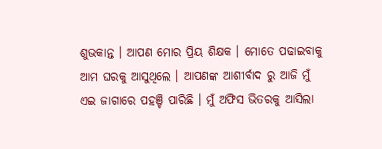ଶୁଭକାନ୍ତ । ଆପଣ ମୋର ପ୍ରିୟ ଶିକ୍ଷକ । ମୋତେ ପଢାଇବାକୁ ଆମ ଘରକୁ ଆସୁଥିଲେ । ଆପଣଙ୍କ ଆଶୀର୍ବାଦ ରୁ ଆଜି ମୁଁ ଏଇ ଜାଗାରେ ପହଞ୍ଚି ପାରିଛି । ମୁଁ ଅଫିସ ଭିତରକୁ ଆସିଲା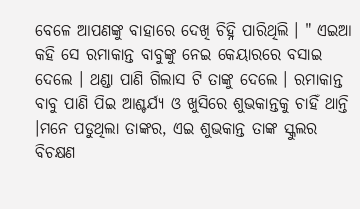ବେଳେ ଆପଣଙ୍କୁ ବାହାରେ ଦେଖି ଚିହ୍ନି ପାରିଥିଲି । " ଏଇଆ କହି ସେ ରମାକାନ୍ତ ବାବୁଙ୍କୁ ନେଇ କେୟାରରେ ବସାଇ ଦେଲେ । ଥଣ୍ଡା ପାଣି ଗିଲାସ ଟି ତାଙ୍କୁ ଦେଲେ । ରମାକାନ୍ତ ବାବୁ ପାଣି ପିଇ ଆଶ୍ଚର୍ଯ୍ୟ ଓ ଖୁସିରେ ଶୁଭକାନ୍ତକୁ ଚାହିଁ ଥାନ୍ତି ।ମନେ ପଡୁଥିଲା ତାଙ୍କର, ଏଇ ଶୁଭକାନ୍ତ ତାଙ୍କ ସ୍କୁଲର ବିଚକ୍ଷଣ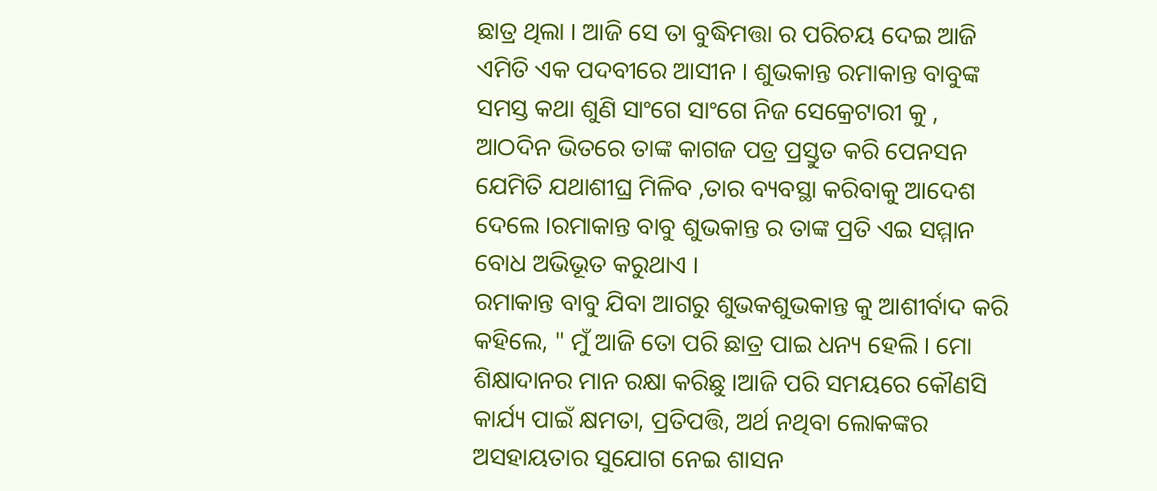ଛାତ୍ର ଥିଲା । ଆଜି ସେ ତା ବୁଦ୍ଧିମତ୍ତା ର ପରିଚୟ ଦେଇ ଆଜି ଏମିତି ଏକ ପଦବୀରେ ଆସୀନ । ଶୁଭକାନ୍ତ ରମାକାନ୍ତ ବାବୁଙ୍କ ସମସ୍ତ କଥା ଶୁଣି ସାଂଗେ ସାଂଗେ ନିଜ ସେକ୍ରେଟାରୀ କୁ , ଆଠଦିନ ଭିତରେ ତାଙ୍କ କାଗଜ ପତ୍ର ପ୍ରସ୍ତୁତ କରି ପେନସନ ଯେମିତି ଯଥାଶୀଘ୍ର ମିଳିବ ,ତାର ବ୍ୟବସ୍ଥା କରିବାକୁ ଆଦେଶ ଦେଲେ ।ରମାକାନ୍ତ ବାବୁ ଶୁଭକାନ୍ତ ର ତାଙ୍କ ପ୍ରତି ଏଇ ସମ୍ମାନ ବୋଧ ଅଭିଭୂତ କରୁଥାଏ ।
ରମାକାନ୍ତ ବାବୁ ଯିବା ଆଗରୁ ଶୁଭକଶୁଭକାନ୍ତ କୁ ଆଶୀର୍ବାଦ କରି କହିଲେ, " ମୁଁ ଆଜି ତୋ ପରି ଛାତ୍ର ପାଇ ଧନ୍ୟ ହେଲି । ମୋ ଶିକ୍ଷାଦାନର ମାନ ରକ୍ଷା କରିଛୁ ।ଆଜି ପରି ସମୟରେ କୌଣସି କାର୍ଯ୍ୟ ପାଇଁ କ୍ଷମତା, ପ୍ରତିପତ୍ତି, ଅର୍ଥ ନଥିବା ଲୋକଙ୍କର ଅସହାୟତାର ସୁଯୋଗ ନେଇ ଶାସନ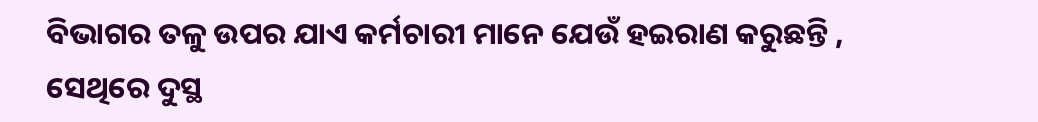ବିଭାଗର ତଳୁ ଉପର ଯାଏ କର୍ମଚାରୀ ମାନେ ଯେଉଁ ହଇରାଣ କରୁଛନ୍ତି , ସେଥିରେ ଦୁସ୍ଥ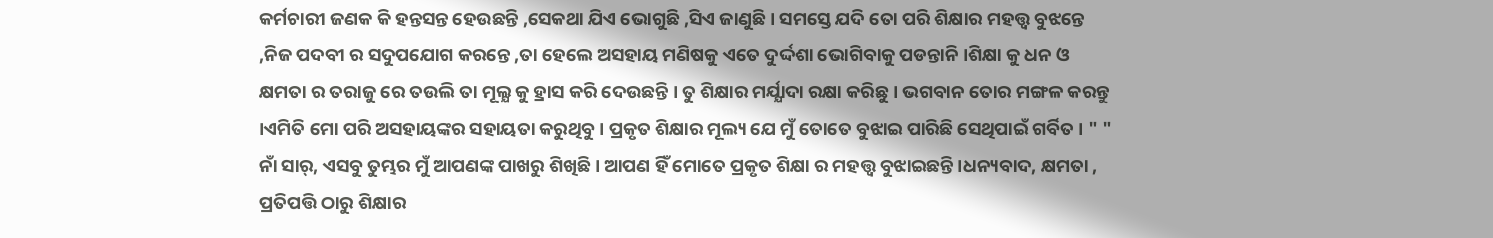କର୍ମଚାରୀ ଜଣକ କି ହନ୍ତସନ୍ତ ହେଉଛନ୍ତି ,ସେକଥା ଯିଏ ଭୋଗୁଛି ,ସିଏ ଜାଣୁଛି । ସମସ୍ତେ ଯଦି ତୋ ପରି ଶିକ୍ଷାର ମହତ୍ତ୍ବ ବୁଝନ୍ତେ ,ନିଜ ପଦବୀ ର ସଦୁପଯୋଗ କରନ୍ତେ ,ତା ହେଲେ ଅସହାୟ ମଣିଷକୁ ଏତେ ଦୁର୍ଦ୍ଦଶା ଭୋଗିବାକୁ ପଡନ୍ତାନି ।ଶିକ୍ଷା କୁ ଧନ ଓ କ୍ଷମତା ର ତରାଜୁ ରେ ତଉଲି ତା ମୂଲ୍ଯ କୁ ହ୍ରାସ କରି ଦେଉଛନ୍ତି । ତୁ ଶିକ୍ଷାର ମର୍ଯ୍ଯାଦା ରକ୍ଷା କରିଛୁ । ଭଗବାନ ତୋର ମଙ୍ଗଳ କରନ୍ତୁ ।ଏମିତି ମୋ ପରି ଅସହାୟଙ୍କର ସହାୟତା କରୁଥିବୁ । ପ୍ରକୃତ ଶିକ୍ଷାର ମୂଲ୍ୟ ଯେ ମୁଁ ତୋତେ ବୁଝାଇ ପାରିଛି ସେଥିପାଇଁ ଗର୍ବିତ । " " ନାଁ ସାର୍, ଏସବୁ ତୁମ୍ଭର ମୁଁ ଆପଣଙ୍କ ପାଖରୁ ଶିଖିଛି । ଆପଣ ହିଁ ମୋତେ ପ୍ରକୃତ ଶିକ୍ଷା ର ମହତ୍ତ୍ବ ବୁଝାଇଛନ୍ତି ।ଧନ୍ୟବାଦ, କ୍ଷମତା , ପ୍ରତିପତ୍ତି ଠାରୁ ଶିକ୍ଷାର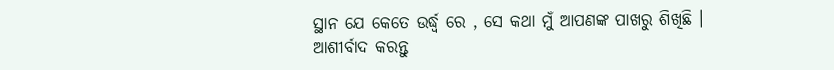ସ୍ଥାନ ଯେ କେତେ ଉର୍ଦ୍ଧ୍ବ ରେ , ସେ କଥା ମୁଁ ଆପଣଙ୍କ ପାଖରୁ ଶିଖିଛି । ଆଶୀର୍ବାଦ କରନ୍ତୁ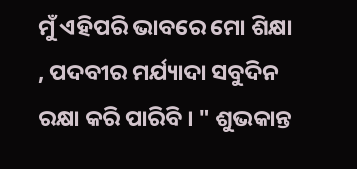ମୁଁ ଏହିପରି ଭାବରେ ମୋ ଶିକ୍ଷା , ପଦବୀର ମର୍ଯ୍ୟାଦା ସବୁଦିନ ରକ୍ଷା କରି ପାରିବି । " ଶୁଭକାନ୍ତ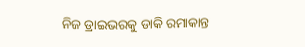ନିଜ ଡ୍ରାଇଭରକୁ ଡାକି ରମାକାନ୍ତ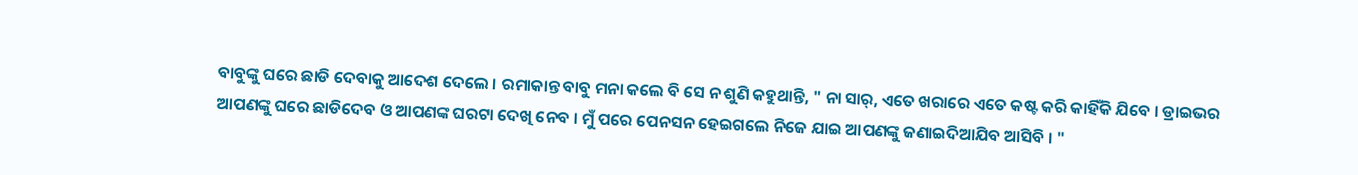ବାବୁଙ୍କୁ ଘରେ ଛାଡି ଦେବାକୁ ଆଦେଶ ଦେଲେ । ରମାକାନ୍ତ ବାବୁ ମନା କଲେ ବି ସେ ନ ଶୁଣି କହୁଥାନ୍ତି, " ନା ସାର୍, ଏତେ ଖରାରେ ଏତେ କଷ୍ଟ କରି କାହିଁକି ଯିବେ । ଡ୍ରାଇଭର ଆପଣଙ୍କୁ ଘରେ ଛାଡିଦେବ ଓ ଆପଣଙ୍କ ଘରଟା ଦେଖି ନେବ । ମୁଁ ପରେ ପେନସନ ହେଇଗଲେ ନିଜେ ଯାଇ ଆପଣଙ୍କୁ ଜଣାଇଦିଆଯିବ ଆସିବି । "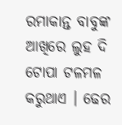ରମାକାନ୍ତ ବାବୁଙ୍କ ଆଖିରେ ଲୁହ ଦି ଟୋପା ଟଳମଳ କରୁଥାଏ । ଢେର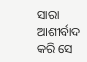ସାରା ଆଶୀର୍ବାଦ କରି ସେ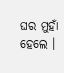ଘର ମୁହାଁ ହେଲେ ।